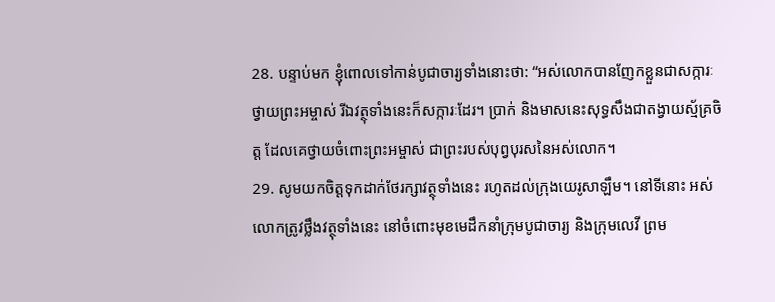28. បន្ទាប់មក ខ្ញុំពោលទៅកាន់បូជាចារ្យទាំងនោះថា: “អស់លោកបានញែកខ្លួនជាសក្ការៈថ្វាយព្រះអម្ចាស់ រីឯវត្ថុទាំងនេះក៏សក្ការៈដែរ។ ប្រាក់ និងមាសនេះសុទ្ធសឹងជាតង្វាយស្ម័គ្រចិត្ត ដែលគេថ្វាយចំពោះព្រះអម្ចាស់ ជាព្រះរបស់បុព្វបុរសនៃអស់លោក។
29. សូមយកចិត្តទុកដាក់ថែរក្សាវត្ថុទាំងនេះ រហូតដល់ក្រុងយេរូសាឡឹម។ នៅទីនោះ អស់លោកត្រូវថ្លឹងវត្ថុទាំងនេះ នៅចំពោះមុខមេដឹកនាំក្រុមបូជាចារ្យ និងក្រុមលេវី ព្រម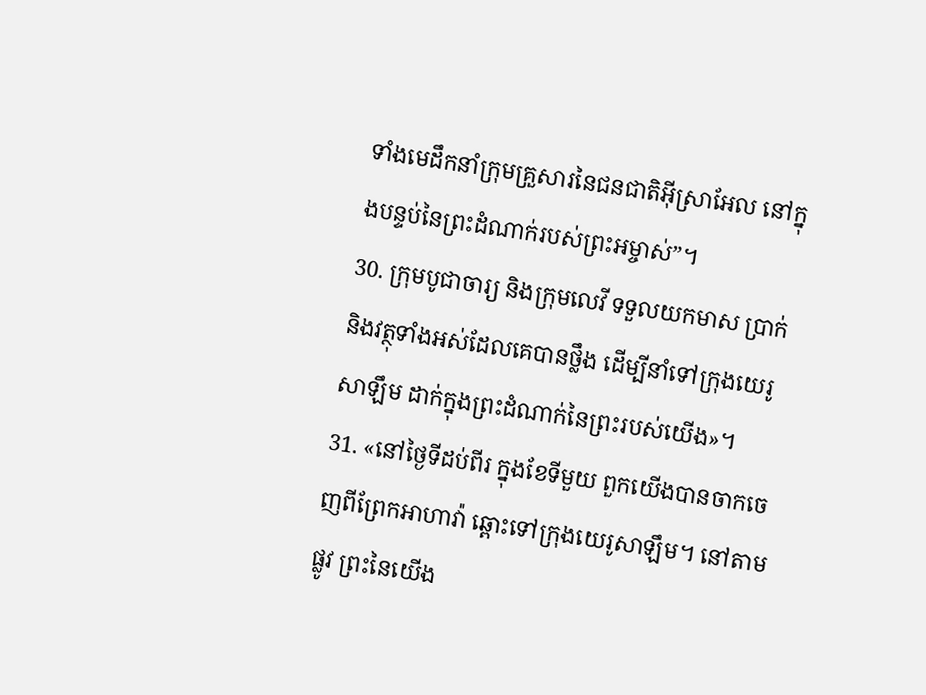ទាំងមេដឹកនាំក្រុមគ្រួសារនៃជនជាតិអ៊ីស្រាអែល នៅក្នុងបន្ទប់នៃព្រះដំណាក់របស់ព្រះអម្ចាស់”។
30. ក្រុមបូជាចារ្យ និងក្រុមលេវី ទទួលយកមាស ប្រាក់ និងវត្ថុទាំងអស់ដែលគេបានថ្លឹង ដើម្បីនាំទៅក្រុងយេរូសាឡឹម ដាក់ក្នុងព្រះដំណាក់នៃព្រះរបស់យើង»។
31. «នៅថ្ងៃទីដប់ពីរ ក្នុងខែទីមួយ ពួកយើងបានចាកចេញពីព្រែកអាហាវ៉ា ឆ្ពោះទៅក្រុងយេរូសាឡឹម។ នៅតាមផ្លូវ ព្រះនៃយើង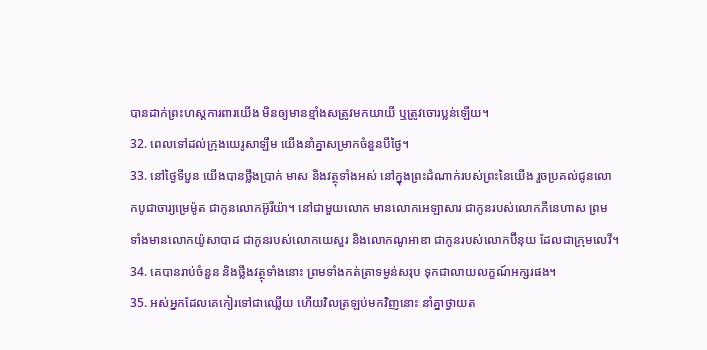បានដាក់ព្រះហស្ដការពារយើង មិនឲ្យមានខ្មាំងសត្រូវមកយាយី ឬត្រូវចោរប្លន់ឡើយ។
32. ពេលទៅដល់ក្រុងយេរូសាឡឹម យើងនាំគ្នាសម្រាកចំនួនបីថ្ងៃ។
33. នៅថ្ងៃទីបួន យើងបានថ្លឹងប្រាក់ មាស និងវត្ថុទាំងអស់ នៅក្នុងព្រះដំណាក់របស់ព្រះនៃយើង រួចប្រគល់ជូនលោកបូជាចារ្យម្រេម៉ូត ជាកូនលោកអ៊ូរីយ៉ា។ នៅជាមួយលោក មានលោកអេឡាសារ ជាកូនរបស់លោកភីនេហាស ព្រមទាំងមានលោកយ៉ូសាបាដ ជាកូនរបស់លោកយេសួរ និងលោកណូអាឌា ជាកូនរបស់លោកប៊ីនុយ ដែលជាក្រុមលេវី។
34. គេបានរាប់ចំនួន និងថ្លឹងវត្ថុទាំងនោះ ព្រមទាំងកត់ត្រាទម្ងន់សរុប ទុកជាលាយលក្ខណ៍អក្សរផង។
35. អស់អ្នកដែលគេកៀរទៅជាឈ្លើយ ហើយវិលត្រឡប់មកវិញនោះ នាំគ្នាថ្វាយត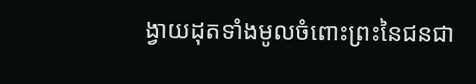ង្វាយដុតទាំងមូលចំពោះព្រះនៃជនជា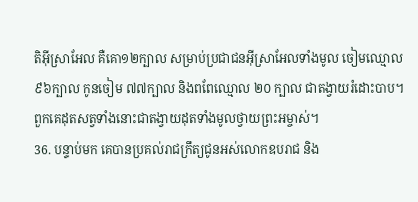តិអ៊ីស្រាអែល គឺគោ១២ក្បាល សម្រាប់ប្រជាជនអ៊ីស្រាអែលទាំងមូល ចៀមឈ្មោល ៩៦ក្បាល កូនចៀម ៧៧ក្បាល និងពពែឈ្មោល ២០ ក្បាល ជាតង្វាយរំដោះបាប។ ពួកគេដុតសត្វទាំងនោះជាតង្វាយដុតទាំងមូលថ្វាយព្រះអម្ចាស់។
36. បន្ទាប់មក គេបានប្រគល់រាជក្រឹត្យជូនអស់លោកឧបរាជ និង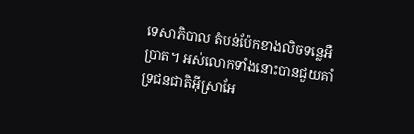ទេសាភិបាល តំបន់ប៉ែកខាងលិចទន្លេអឺប្រាត។ អស់លោកទាំងនោះបានជួយគាំទ្រជនជាតិអ៊ីស្រាអែ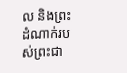ល និងព្រះដំណាក់របស់ព្រះជា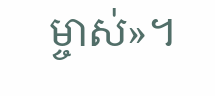ម្ចាស់»។